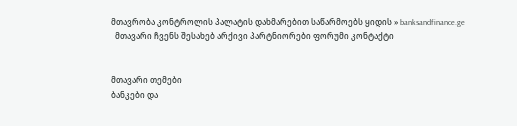მთავრობა კონტროლის პალატის დახმარებით საწარმოებს ყიდის » banksandfinance.ge
  მთავარი ჩვენს შესახებ არქივი პარტნიორები ფორუმი კონტაქტი


მთავარი თემები
ბანკები და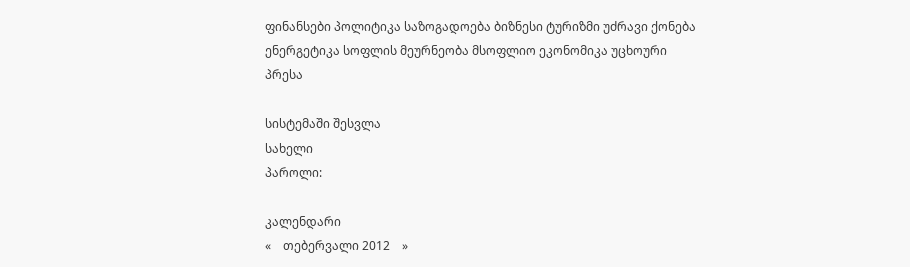ფინანსები პოლიტიკა საზოგადოება ბიზნესი ტურიზმი უძრავი ქონება ენერგეტიკა სოფლის მეურნეობა მსოფლიო ეკონომიკა უცხოური პრესა

სისტემაში შესვლა
სახელი
პაროლი:

კალენდარი
«    თებერვალი 2012    »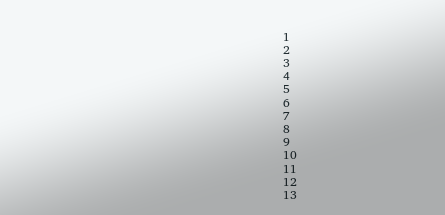1
2
3
4
5
6
7
8
9
10
11
12
13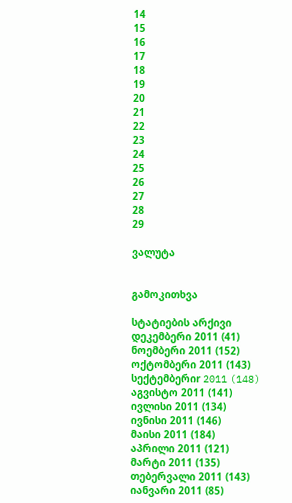14
15
16
17
18
19
20
21
22
23
24
25
26
27
28
29

ვალუტა


გამოკითხვა

სტატიების არქივი
დეკემბერი 2011 (41)
ნოემბერი 2011 (152)
ოქტომბერი 2011 (143)
სექტემბერიr 2011 (148)
აგვისტო 2011 (141)
ივლისი 2011 (134)
ივნისი 2011 (146)
მაისი 2011 (184)
აპრილი 2011 (121)
მარტი 2011 (135)
თებერვალი 2011 (143)
იანვარი 2011 (85)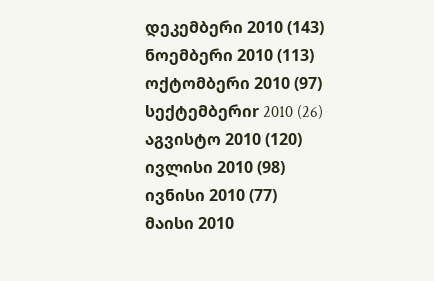დეკემბერი 2010 (143)
ნოემბერი 2010 (113)
ოქტომბერი 2010 (97)
სექტემბერიr 2010 (26)
აგვისტო 2010 (120)
ივლისი 2010 (98)
ივნისი 2010 (77)
მაისი 2010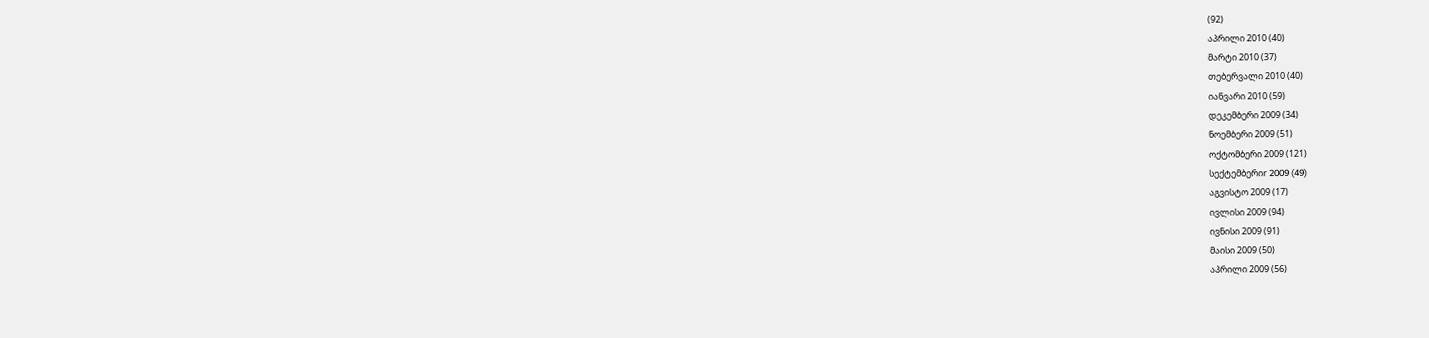(92)
აპრილი 2010 (40)
მარტი 2010 (37)
თებერვალი 2010 (40)
იანვარი 2010 (59)
დეკემბერი 2009 (34)
ნოემბერი 2009 (51)
ოქტომბერი 2009 (121)
სექტემბერიr 2009 (49)
აგვისტო 2009 (17)
ივლისი 2009 (94)
ივნისი 2009 (91)
მაისი 2009 (50)
აპრილი 2009 (56)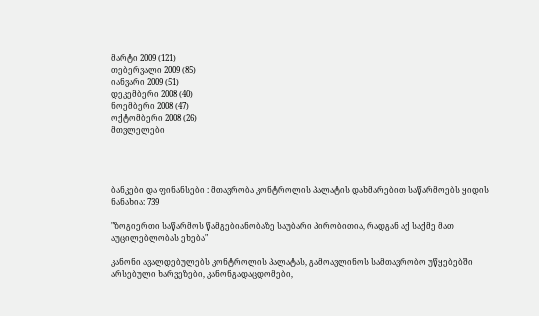მარტი 2009 (121)
თებერვალი 2009 (85)
იანვარი 2009 (51)
დეკემბერი 2008 (40)
ნოემბერი 2008 (47)
ოქტომბერი 2008 (26)
მთვლელები




ბანკები და ფინანსები : მთავრობა კონტროლის პალატის დახმარებით საწარმოებს ყიდის
ნანახია: 739

"ზოგიერთი საწარმოს წამგებიანობაზე საუბარი პირობითია, რადგან აქ საქმე მათ აუცილებლობას ეხება"

კანონი ავალდებულებს კონტროლის პალატას, გამოავლინოს სამთავრობო უწყებებში არსებული ხარვეზები, კანონგადაცდომები,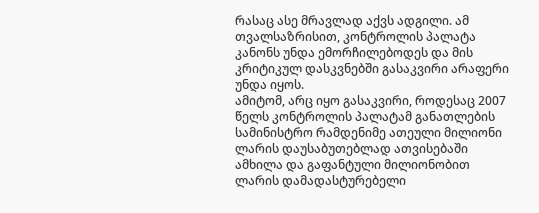რასაც ასე მრავლად აქვს ადგილი. ამ თვალსაზრისით, კონტროლის პალატა კანონს უნდა ემორჩილებოდეს და მის კრიტიკულ დასკვნებში გასაკვირი არაფერი უნდა იყოს.
ამიტომ, არც იყო გასაკვირი, როდესაც 2007 წელს კონტროლის პალატამ განათლების სამინისტრო რამდენიმე ათეული მილიონი ლარის დაუსაბუთებლად ათვისებაში ამხილა და გაფანტული მილიონობით ლარის დამადასტურებელი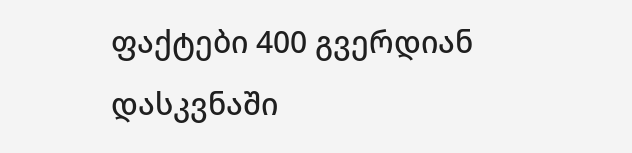ფაქტები 400 გვერდიან დასკვნაში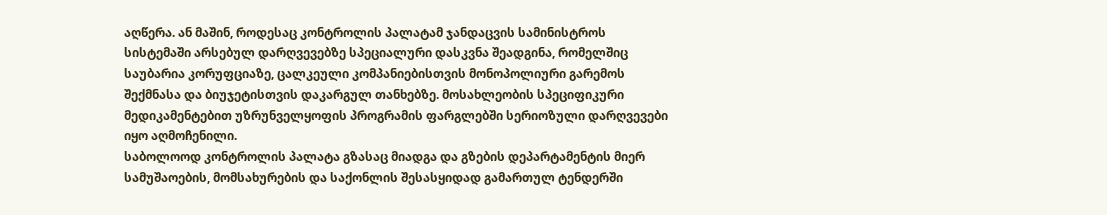აღწერა. ან მაშინ, როდესაც კონტროლის პალატამ ჯანდაცვის სამინისტროს სისტემაში არსებულ დარღვევებზე სპეციალური დასკვნა შეადგინა, რომელშიც საუბარია კორუფციაზე, ცალკეული კომპანიებისთვის მონოპოლიური გარემოს შექმნასა და ბიუჯეტისთვის დაკარგულ თანხებზე. მოსახლეობის სპეციფიკური მედიკამენტებით უზრუნველყოფის პროგრამის ფარგლებში სერიოზული დარღვევები იყო აღმოჩენილი.
საბოლოოდ კონტროლის პალატა გზასაც მიადგა და გზების დეპარტამენტის მიერ სამუშაოების, მომსახურების და საქონლის შესასყიდად გამართულ ტენდერში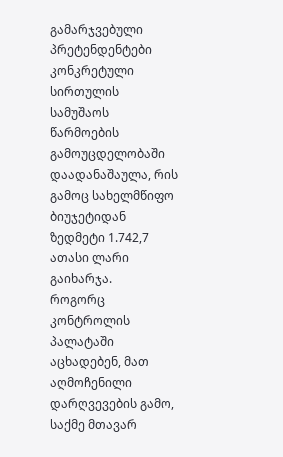გამარჯვებული პრეტენდენტები კონკრეტული სირთულის სამუშაოს წარმოების გამოუცდელობაში დაადანაშაულა, რის გამოც სახელმწიფო ბიუჯეტიდან ზედმეტი 1.742,7 ათასი ლარი გაიხარჯა.
როგორც კონტროლის პალატაში აცხადებენ, მათ აღმოჩენილი დარღვევების გამო, საქმე მთავარ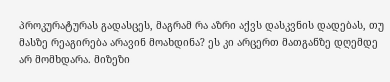პროკურატურას გადასცეს, მაგრამ რა აზრი აქვს დასკვნის დადებას, თუ მასზე რეაგირება არავინ მოახდინა? ეს კი არცერთ მათგანზე დღემდე არ მომხდარა. მიზეზი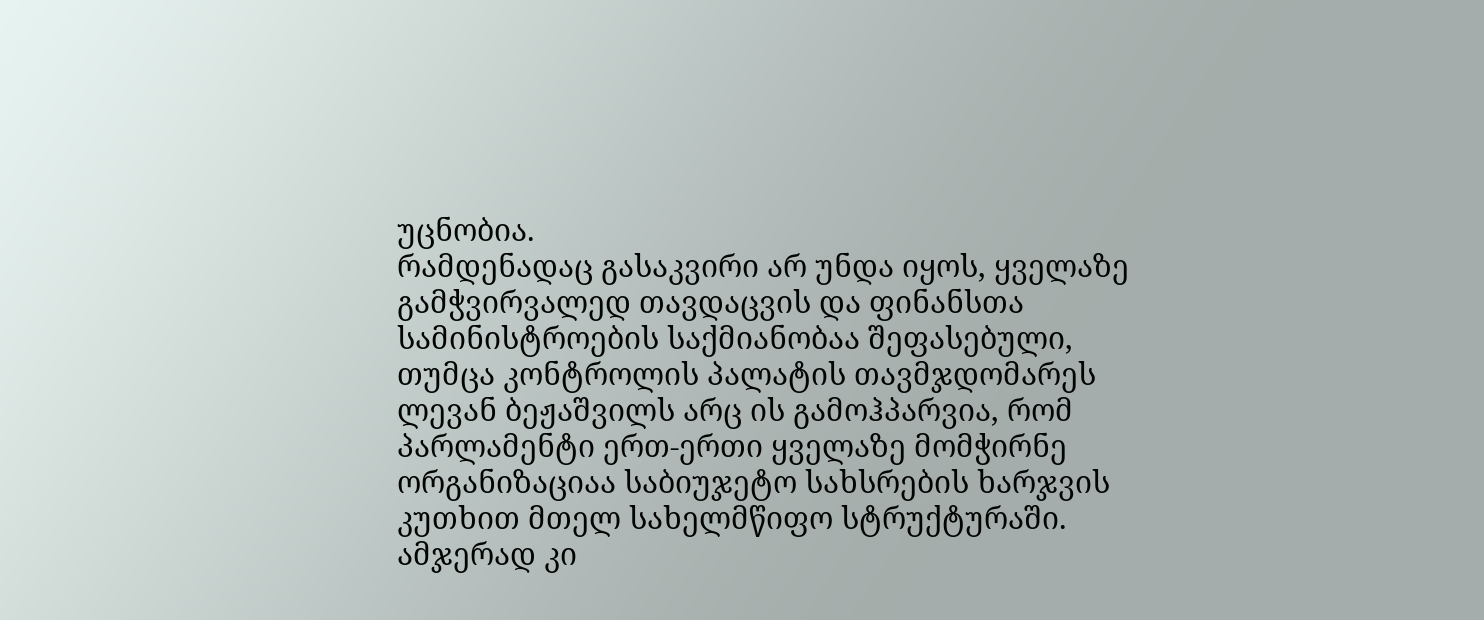უცნობია.
რამდენადაც გასაკვირი არ უნდა იყოს, ყველაზე გამჭვირვალედ თავდაცვის და ფინანსთა სამინისტროების საქმიანობაა შეფასებული, თუმცა კონტროლის პალატის თავმჯდომარეს ლევან ბეჟაშვილს არც ის გამოჰპარვია, რომ პარლამენტი ერთ-ერთი ყველაზე მომჭირნე ორგანიზაციაა საბიუჯეტო სახსრების ხარჯვის კუთხით მთელ სახელმწიფო სტრუქტურაში.
ამჯერად კი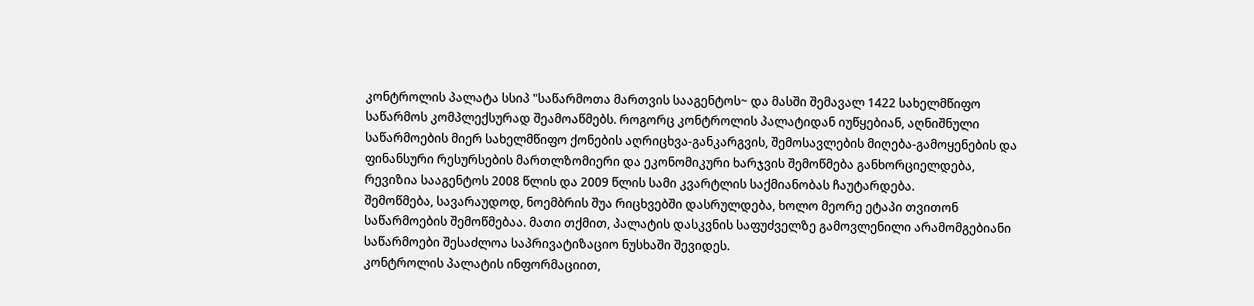კონტროლის პალატა სსიპ "საწარმოთა მართვის სააგენტოს~ და მასში შემავალ 1422 სახელმწიფო საწარმოს კომპლექსურად შეამოაწმებს. როგორც კონტროლის პალატიდან იუწყებიან, აღნიშნული საწარმოების მიერ სახელმწიფო ქონების აღრიცხვა-განკარგვის, შემოსავლების მიღება-გამოყენების და ფინანსური რესურსების მართლზომიერი და ეკონომიკური ხარჯვის შემოწმება განხორციელდება, რევიზია სააგენტოს 2008 წლის და 2009 წლის სამი კვარტლის საქმიანობას ჩაუტარდება.
შემოწმება, სავარაუდოდ, ნოემბრის შუა რიცხვებში დასრულდება, ხოლო მეორე ეტაპი თვითონ საწარმოების შემოწმებაა. მათი თქმით, პალატის დასკვნის საფუძველზე გამოვლენილი არამომგებიანი საწარმოები შესაძლოა საპრივატიზაციო ნუსხაში შევიდეს.
კონტროლის პალატის ინფორმაციით,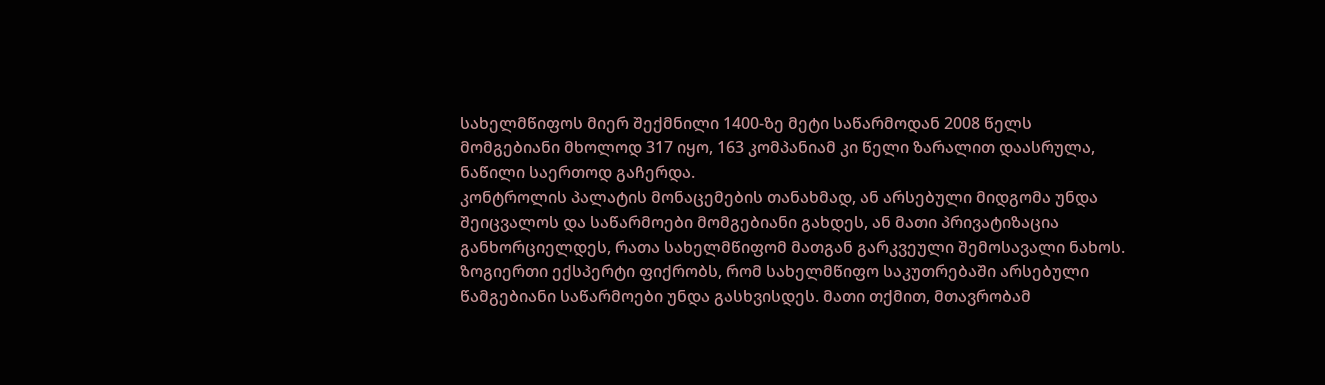სახელმწიფოს მიერ შექმნილი 1400-ზე მეტი საწარმოდან 2008 წელს მომგებიანი მხოლოდ 317 იყო, 163 კომპანიამ კი წელი ზარალით დაასრულა, ნაწილი საერთოდ გაჩერდა.
კონტროლის პალატის მონაცემების თანახმად, ან არსებული მიდგომა უნდა შეიცვალოს და საწარმოები მომგებიანი გახდეს, ან მათი პრივატიზაცია განხორციელდეს, რათა სახელმწიფომ მათგან გარკვეული შემოსავალი ნახოს.
ზოგიერთი ექსპერტი ფიქრობს, რომ სახელმწიფო საკუთრებაში არსებული წამგებიანი საწარმოები უნდა გასხვისდეს. მათი თქმით, მთავრობამ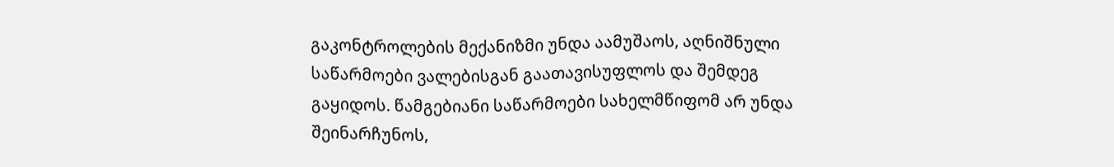გაკონტროლების მექანიზმი უნდა აამუშაოს, აღნიშნული საწარმოები ვალებისგან გაათავისუფლოს და შემდეგ გაყიდოს. წამგებიანი საწარმოები სახელმწიფომ არ უნდა შეინარჩუნოს,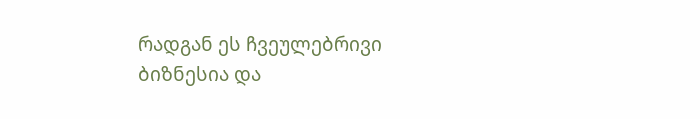რადგან ეს ჩვეულებრივი ბიზნესია და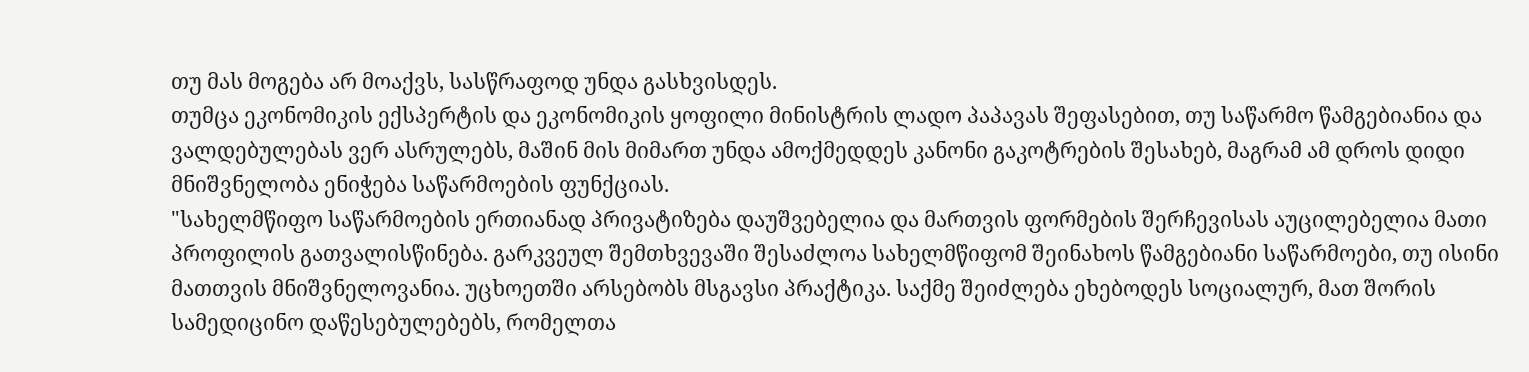თუ მას მოგება არ მოაქვს, სასწრაფოდ უნდა გასხვისდეს.
თუმცა ეკონომიკის ექსპერტის და ეკონომიკის ყოფილი მინისტრის ლადო პაპავას შეფასებით, თუ საწარმო წამგებიანია და ვალდებულებას ვერ ასრულებს, მაშინ მის მიმართ უნდა ამოქმედდეს კანონი გაკოტრების შესახებ, მაგრამ ამ დროს დიდი მნიშვნელობა ენიჭება საწარმოების ფუნქციას.
"სახელმწიფო საწარმოების ერთიანად პრივატიზება დაუშვებელია და მართვის ფორმების შერჩევისას აუცილებელია მათი პროფილის გათვალისწინება. გარკვეულ შემთხვევაში შესაძლოა სახელმწიფომ შეინახოს წამგებიანი საწარმოები, თუ ისინი მათთვის მნიშვნელოვანია. უცხოეთში არსებობს მსგავსი პრაქტიკა. საქმე შეიძლება ეხებოდეს სოციალურ, მათ შორის სამედიცინო დაწესებულებებს, რომელთა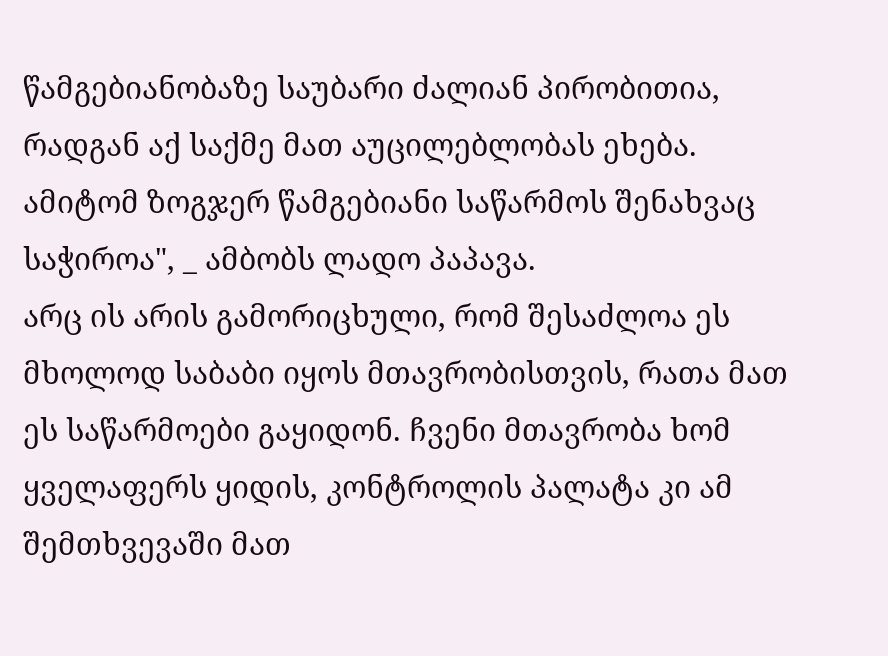წამგებიანობაზე საუბარი ძალიან პირობითია, რადგან აქ საქმე მათ აუცილებლობას ეხება. ამიტომ ზოგჯერ წამგებიანი საწარმოს შენახვაც საჭიროა", _ ამბობს ლადო პაპავა.
არც ის არის გამორიცხული, რომ შესაძლოა ეს მხოლოდ საბაბი იყოს მთავრობისთვის, რათა მათ ეს საწარმოები გაყიდონ. ჩვენი მთავრობა ხომ ყველაფერს ყიდის, კონტროლის პალატა კი ამ შემთხვევაში მათ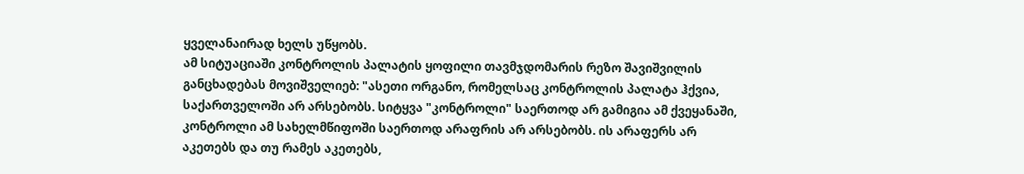ყველანაირად ხელს უწყობს.
ამ სიტუაციაში კონტროლის პალატის ყოფილი თავმჯდომარის რეზო შავიშვილის განცხადებას მოვიშველიებ: "ასეთი ორგანო, რომელსაც კონტროლის პალატა ჰქვია, საქართველოში არ არსებობს. სიტყვა "კონტროლი" საერთოდ არ გამიგია ამ ქვეყანაში, კონტროლი ამ სახელმწიფოში საერთოდ არაფრის არ არსებობს. ის არაფერს არ აკეთებს და თუ რამეს აკეთებს,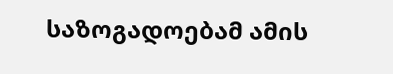საზოგადოებამ ამის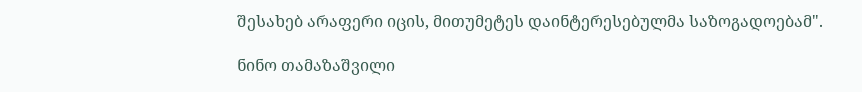შესახებ არაფერი იცის, მითუმეტეს დაინტერესებულმა საზოგადოებამ".

ნინო თამაზაშვილი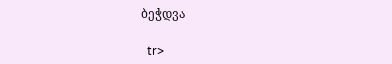ბეჭდვა

  tr>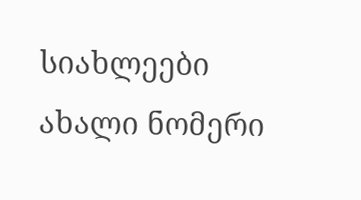სიახლეები
ახალი ნომერი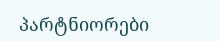პარტნიორები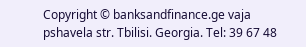Copyright © banksandfinance.ge vaja pshavela str. Tbilisi. Georgia. Tel: 39 67 48